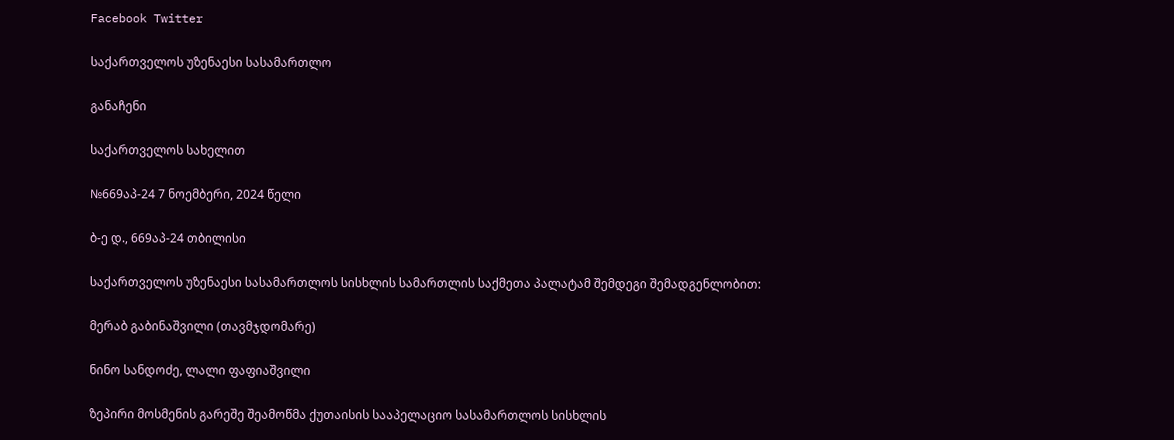Facebook Twitter

საქართველოს უზენაესი სასამართლო

განაჩენი

საქართველოს სახელით

№669აპ-24 7 ნოემბერი, 2024 წელი

ბ-ე დ., 669აპ-24 თბილისი

საქართველოს უზენაესი სასამართლოს სისხლის სამართლის საქმეთა პალატამ შემდეგი შემადგენლობით:

მერაბ გაბინაშვილი (თავმჯდომარე)

ნინო სანდოძე, ლალი ფაფიაშვილი

ზეპირი მოსმენის გარეშე შეამოწმა ქუთაისის სააპელაციო სასამართლოს სისხლის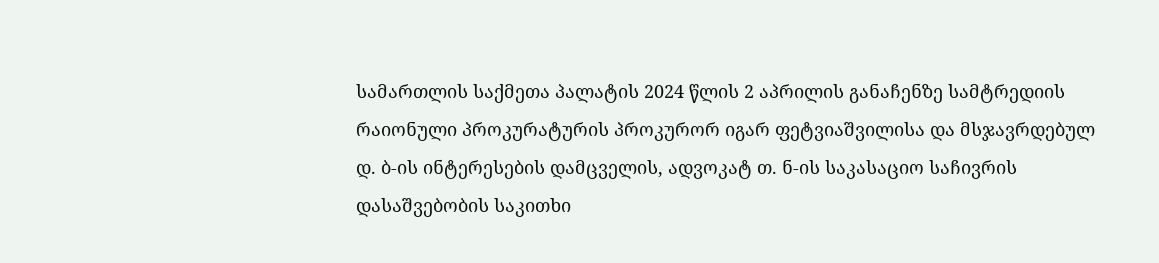სამართლის საქმეთა პალატის 2024 წლის 2 აპრილის განაჩენზე სამტრედიის რაიონული პროკურატურის პროკურორ იგარ ფეტვიაშვილისა და მსჯავრდებულ დ. ბ-ის ინტერესების დამცველის, ადვოკატ თ. ნ-ის საკასაციო საჩივრის დასაშვებობის საკითხი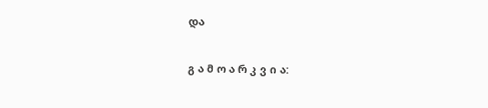და

გ ა მ ო ა რ კ ვ ი ა: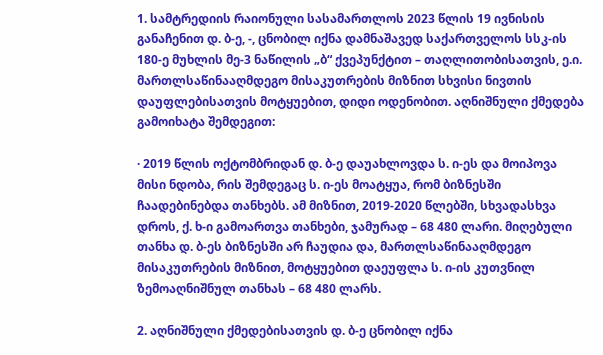1. სამტრედიის რაიონული სასამართლოს 2023 წლის 19 ივნისის განაჩენით დ. ბ-ე, -, ცნობილ იქნა დამნაშავედ საქართველოს სსკ-ის 180-ე მუხლის მე-3 ნაწილის „ბ“ ქვეპუნქტით – თაღლითობისათვის, ე.ი. მართლსაწინააღმდეგო მისაკუთრების მიზნით სხვისი ნივთის დაუფლებისათვის მოტყუებით, დიდი ოდენობით. აღნიშნული ქმედება გამოიხატა შემდეგით:

· 2019 წლის ოქტომბრიდან დ. ბ-ე დაუახლოვდა ს. ი-ეს და მოიპოვა მისი ნდობა, რის შემდეგაც ს. ი-ეს მოატყუა, რომ ბიზნესში ჩაადებინებდა თანხებს. ამ მიზნით, 2019-2020 წლებში, სხვადასხვა დროს, ქ. ხ-ი გამოართვა თანხები, ჯამურად – 68 480 ლარი. მიღებული თანხა დ. ბ-ეს ბიზნესში არ ჩაუდია და, მართლსაწინააღმდეგო მისაკუთრების მიზნით, მოტყუებით დაეუფლა ს. ი-ის კუთვნილ ზემოაღნიშნულ თანხას – 68 480 ლარს.

2. აღნიშნული ქმედებისათვის დ. ბ-ე ცნობილ იქნა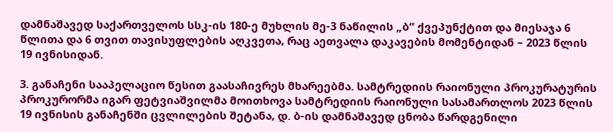დამნაშავედ საქართველოს სსკ-ის 180-ე მუხლის მე-3 ნაწილის „ბ“ ქვეპუნქტით და მიესაჯა 6 წლითა და 6 თვით თავისუფლების აღკვეთა, რაც აეთვალა დაკავების მომენტიდან – 2023 წლის 19 ივნისიდან.

3. განაჩენი სააპელაციო წესით გაასაჩივრეს მხარეებმა. სამტრედიის რაიონული პროკურატურის პროკურორმა იგარ ფეტვიაშვილმა მოითხოვა სამტრედიის რაიონული სასამართლოს 2023 წლის 19 ივნისის განაჩენში ცვლილების შეტანა, დ. ბ-ის დამნაშავედ ცნობა წარდგენილი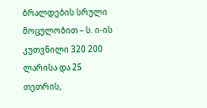ბრალდების სრული მოცულობით – ს. ი-ის კუთვნილი 320 200 ლარისა და 25 თეთრის,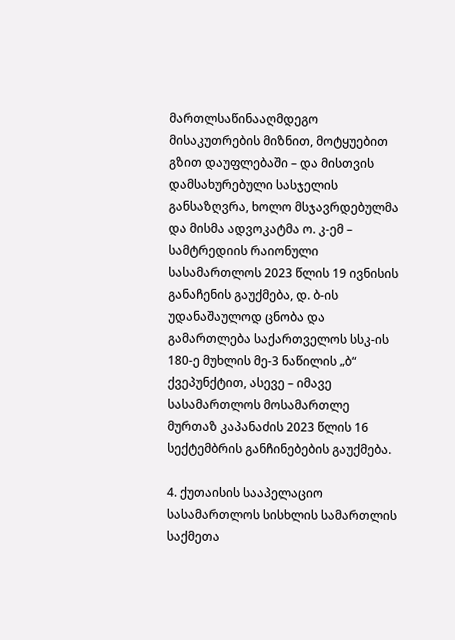მართლსაწინააღმდეგო მისაკუთრების მიზნით, მოტყუებით გზით დაუფლებაში – და მისთვის დამსახურებული სასჯელის განსაზღვრა, ხოლო მსჯავრდებულმა და მისმა ადვოკატმა ო. კ-ემ – სამტრედიის რაიონული სასამართლოს 2023 წლის 19 ივნისის განაჩენის გაუქმება, დ. ბ-ის უდანაშაულოდ ცნობა და გამართლება საქართველოს სსკ-ის 180-ე მუხლის მე-3 ნაწილის „ბ“ ქვეპუნქტით, ასევე – იმავე სასამართლოს მოსამართლე მურთაზ კაპანაძის 2023 წლის 16 სექტემბრის განჩინებების გაუქმება.

4. ქუთაისის სააპელაციო სასამართლოს სისხლის სამართლის საქმეთა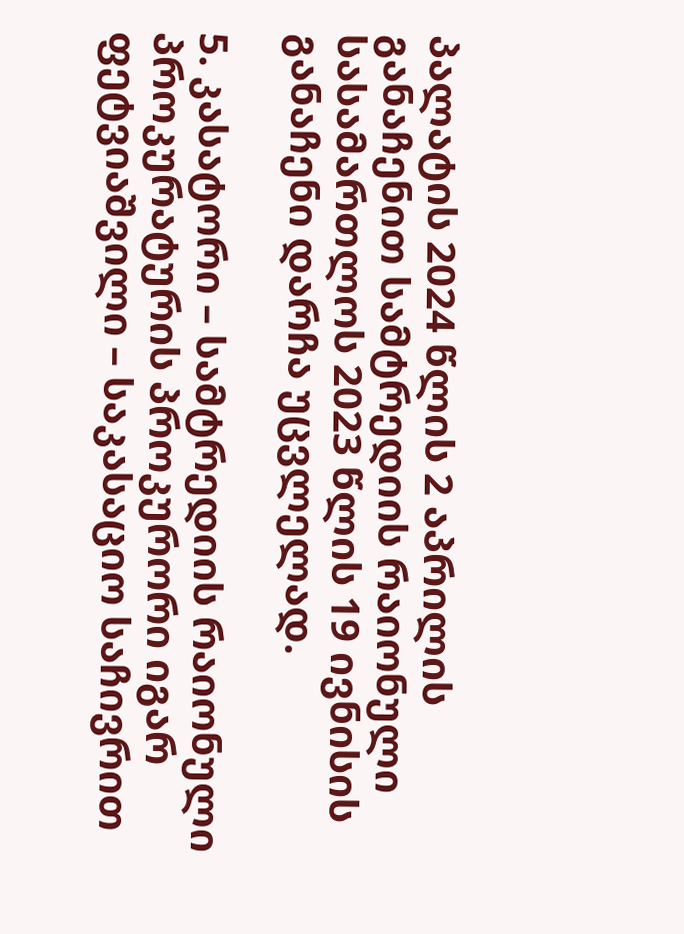პალატის 2024 წლის 2 აპრილის განაჩენით სამტრედიის რაიონული სასამართლოს 2023 წლის 19 ივნისის განაჩენი დარჩა უცვლელად.

5. კასატორი – სამტრედიის რაიონული პროკურატურის პროკურორი იგარ ფეტვიაშვილი – საკასაციო საჩივრით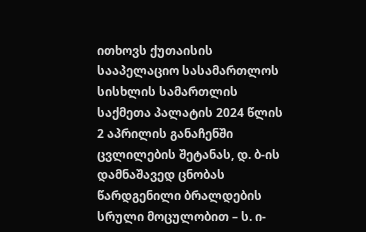ითხოვს ქუთაისის სააპელაციო სასამართლოს სისხლის სამართლის საქმეთა პალატის 2024 წლის 2 აპრილის განაჩენში ცვლილების შეტანას, დ. ბ-ის დამნაშავედ ცნობას წარდგენილი ბრალდების სრული მოცულობით – ს. ი-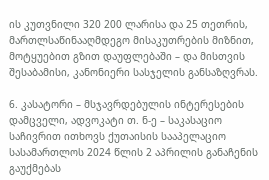ის კუთვნილი 320 200 ლარისა და 25 თეთრის, მართლსაწინააღმდეგო მისაკუთრების მიზნით, მოტყუებით გზით დაუფლებაში – და მისთვის შესაბამისი, კანონიერი სასჯელის განსაზღვრას.

6. კასატორი – მსჯავრდებულის ინტერესების დამცველი, ადვოკატი თ. ნ-ე – საკასაციო საჩივრით ითხოვს ქუთაისის სააპელაციო სასამართლოს 2024 წლის 2 აპრილის განაჩენის გაუქმებას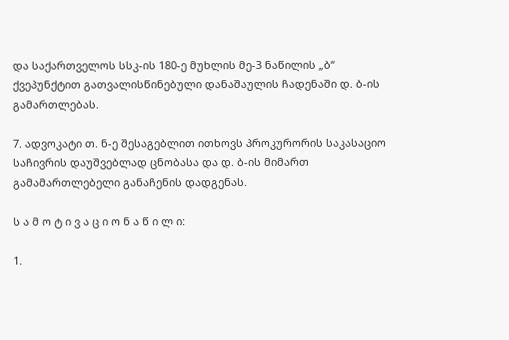და საქართველოს სსკ-ის 180-ე მუხლის მე-3 ნაწილის „ბ“ ქვეპუნქტით გათვალისწინებული დანაშაულის ჩადენაში დ. ბ-ის გამართლებას.

7. ადვოკატი თ. ნ-ე შესაგებლით ითხოვს პროკურორის საკასაციო საჩივრის დაუშვებლად ცნობასა და დ. ბ-ის მიმართ გამამართლებელი განაჩენის დადგენას.

ს ა მ ო ტ ი ვ ა ც ი ო ნ ა წ ი ლ ი:

1.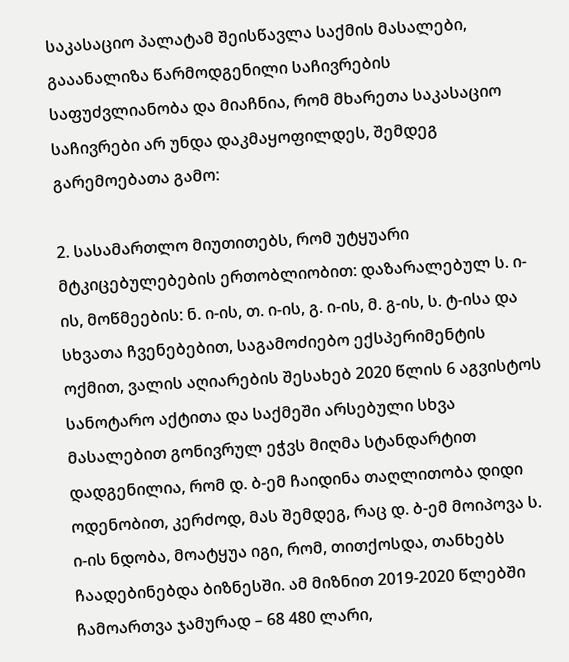საკასაციო პალატამ შეისწავლა საქმის მასალები, გააანალიზა წარმოდგენილი საჩივრების საფუძვლიანობა და მიაჩნია, რომ მხარეთა საკასაციო საჩივრები არ უნდა დაკმაყოფილდეს, შემდეგ გარემოებათა გამო:

2. სასამართლო მიუთითებს, რომ უტყუარი მტკიცებულებების ერთობლიობით: დაზარალებულ ს. ი-ის, მოწმეების: ნ. ი-ის, თ. ი-ის, გ. ი-ის, მ. გ-ის, ს. ტ-ისა და სხვათა ჩვენებებით, საგამოძიებო ექსპერიმენტის ოქმით, ვალის აღიარების შესახებ 2020 წლის 6 აგვისტოს სანოტარო აქტითა და საქმეში არსებული სხვა მასალებით გონივრულ ეჭვს მიღმა სტანდარტით დადგენილია, რომ დ. ბ-ემ ჩაიდინა თაღლითობა დიდი ოდენობით, კერძოდ, მას შემდეგ, რაც დ. ბ-ემ მოიპოვა ს. ი-ის ნდობა, მოატყუა იგი, რომ, თითქოსდა, თანხებს ჩაადებინებდა ბიზნესში. ამ მიზნით 2019-2020 წლებში ჩამოართვა ჯამურად – 68 480 ლარი,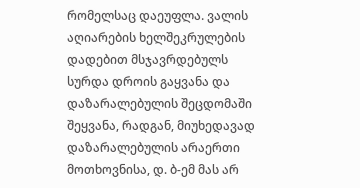რომელსაც დაეუფლა. ვალის აღიარების ხელშეკრულების დადებით მსჯავრდებულს სურდა დროის გაყვანა და დაზარალებულის შეცდომაში შეყვანა, რადგან, მიუხედავად დაზარალებულის არაერთი მოთხოვნისა, დ. ბ-ემ მას არ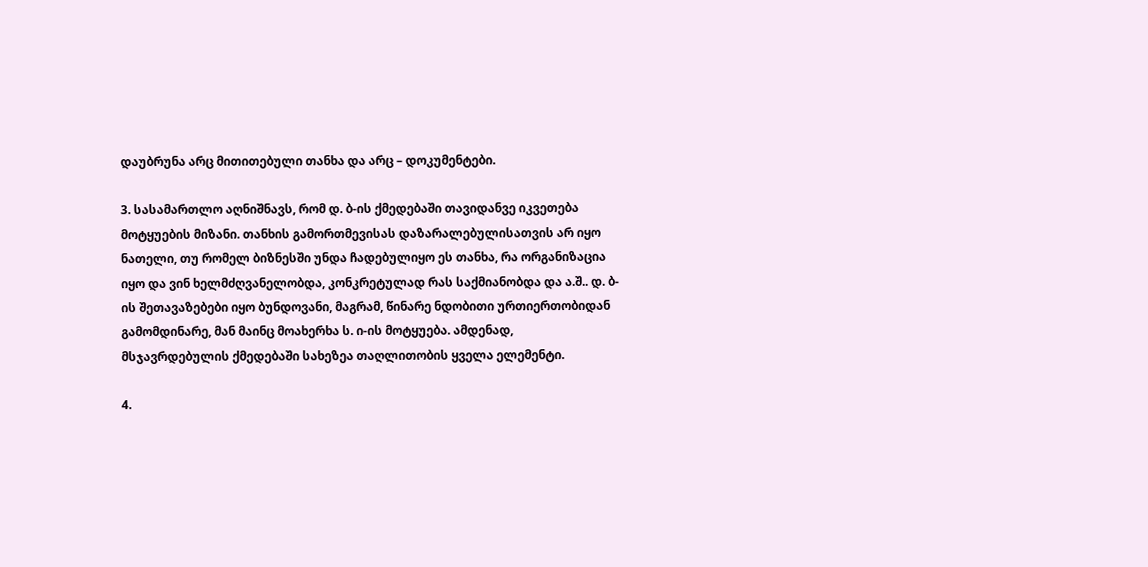დაუბრუნა არც მითითებული თანხა და არც – დოკუმენტები.

3. სასამართლო აღნიშნავს, რომ დ. ბ-ის ქმედებაში თავიდანვე იკვეთება მოტყუების მიზანი. თანხის გამორთმევისას დაზარალებულისათვის არ იყო ნათელი, თუ რომელ ბიზნესში უნდა ჩადებულიყო ეს თანხა, რა ორგანიზაცია იყო და ვინ ხელმძღვანელობდა, კონკრეტულად რას საქმიანობდა და ა.შ.. დ. ბ-ის შეთავაზებები იყო ბუნდოვანი, მაგრამ, წინარე ნდობითი ურთიერთობიდან გამომდინარე, მან მაინც მოახერხა ს. ი-ის მოტყუება. ამდენად, მსჯავრდებულის ქმედებაში სახეზეა თაღლითობის ყველა ელემენტი.

4.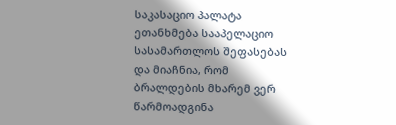საკასაციო პალატა ეთანხმება სააპელაციო სასამართლოს შეფასებას და მიაჩნია, რომ ბრალდების მხარემ ვერ წარმოადგინა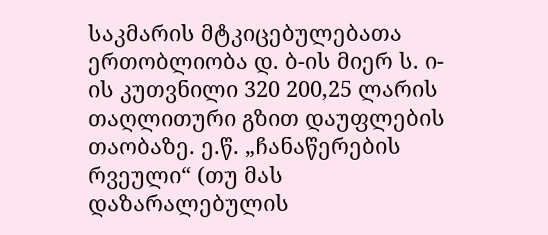საკმარის მტკიცებულებათა ერთობლიობა დ. ბ-ის მიერ ს. ი-ის კუთვნილი 320 200,25 ლარის თაღლითური გზით დაუფლების თაობაზე. ე.წ. „ჩანაწერების რვეული“ (თუ მას დაზარალებულის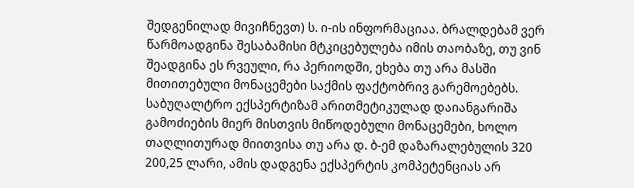შედგენილად მივიჩნევთ) ს. ი-ის ინფორმაციაა. ბრალდებამ ვერ წარმოადგინა შესაბამისი მტკიცებულება იმის თაობაზე, თუ ვინ შეადგინა ეს რვეული, რა პერიოდში, ეხება თუ არა მასში მითითებული მონაცემები საქმის ფაქტობრივ გარემოებებს. საბუღალტრო ექსპერტიზამ არითმეტიკულად დაიანგარიშა გამოძიების მიერ მისთვის მიწოდებული მონაცემები, ხოლო თაღლითურად მიითვისა თუ არა დ. ბ-ემ დაზარალებულის 320 200,25 ლარი, ამის დადგენა ექსპერტის კომპეტენციას არ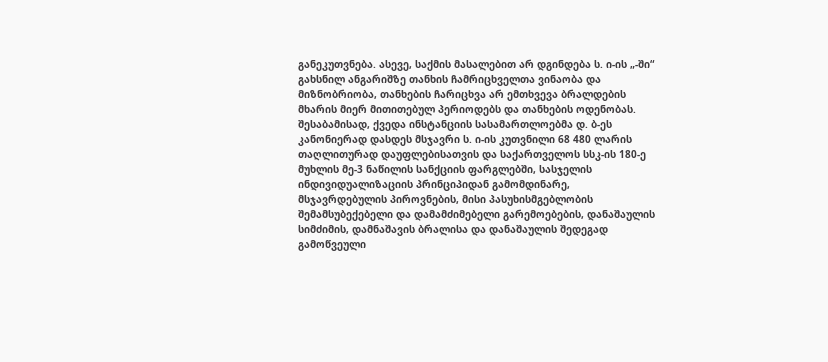განეკუთვნება. ასევე, საქმის მასალებით არ დგინდება ს. ი-ის „-ში“ გახსნილ ანგარიშზე თანხის ჩამრიცხველთა ვინაობა და მიზნობრიობა, თანხების ჩარიცხვა არ ემთხვევა ბრალდების მხარის მიერ მითითებულ პერიოდებს და თანხების ოდენობას. შესაბამისად, ქვედა ინსტანციის სასამართლოებმა დ. ბ-ეს კანონიერად დასდეს მსჯავრი ს. ი-ის კუთვნილი 68 480 ლარის თაღლითურად დაუფლებისათვის და საქართველოს სსკ-ის 180-ე მუხლის მე-3 ნაწილის სანქციის ფარგლებში, სასჯელის ინდივიდუალიზაციის პრინციპიდან გამომდინარე, მსჯავრდებულის პიროვნების, მისი პასუხისმგებლობის შემამსუბექებელი და დამამძიმებელი გარემოებების, დანაშაულის სიმძიმის, დამნაშავის ბრალისა და დანაშაულის შედეგად გამოწვეული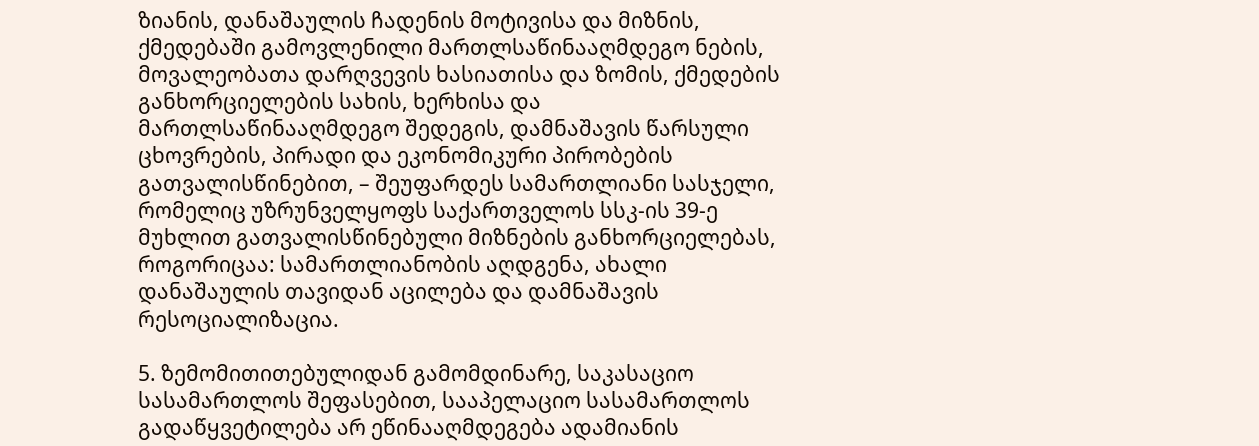ზიანის, დანაშაულის ჩადენის მოტივისა და მიზნის, ქმედებაში გამოვლენილი მართლსაწინააღმდეგო ნების, მოვალეობათა დარღვევის ხასიათისა და ზომის, ქმედების განხორციელების სახის, ხერხისა და მართლსაწინააღმდეგო შედეგის, დამნაშავის წარსული ცხოვრების, პირადი და ეკონომიკური პირობების გათვალისწინებით, – შეუფარდეს სამართლიანი სასჯელი, რომელიც უზრუნველყოფს საქართველოს სსკ-ის 39-ე მუხლით გათვალისწინებული მიზნების განხორციელებას, როგორიცაა: სამართლიანობის აღდგენა, ახალი დანაშაულის თავიდან აცილება და დამნაშავის რესოციალიზაცია.

5. ზემომითითებულიდან გამომდინარე, საკასაციო სასამართლოს შეფასებით, სააპელაციო სასამართლოს გადაწყვეტილება არ ეწინააღმდეგება ადამიანის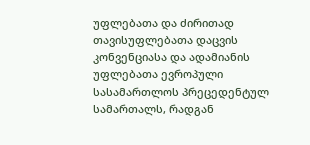უფლებათა და ძირითად თავისუფლებათა დაცვის კონვენციასა და ადამიანის უფლებათა ევროპული სასამართლოს პრეცედენტულ სამართალს, რადგან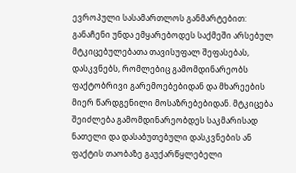ევროპული სასამართლოს განმარტებით: განაჩენი უნდა ემყარებოდეს საქმეში არსებულ მტკიცებულებათა თავისუფალ შეფასებას, დასკვნებს, რომლებიც გამომდინარეობს ფაქტობრივი გარემოებებიდან და მხარეების მიერ წარდგენილი მოსაზრებებიდან. მტკიცება შეიძლება გამომდინარეობდეს საკმარისად ნათელი და დასაბუთებული დასკვნების ან ფაქტის თაობაზე გაუქარწყლებელი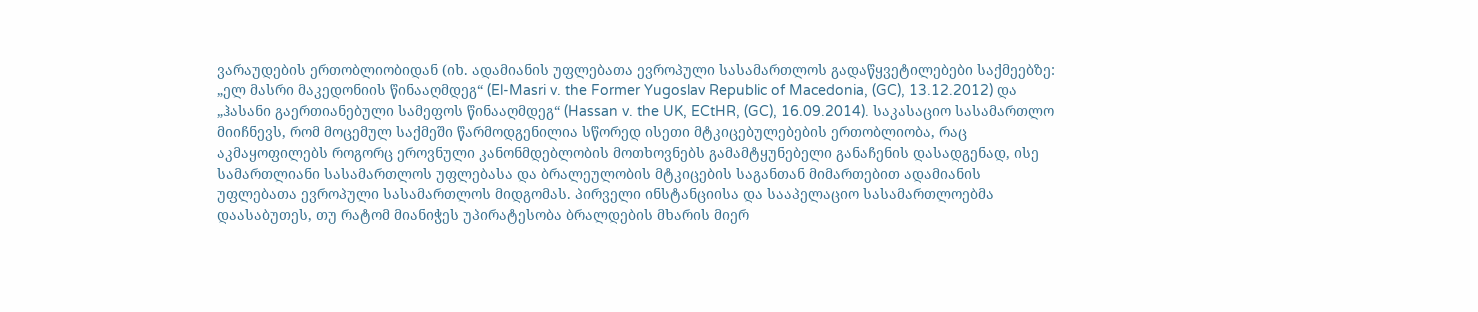ვარაუდების ერთობლიობიდან (იხ. ადამიანის უფლებათა ევროპული სასამართლოს გადაწყვეტილებები საქმეებზე: „ელ მასრი მაკედონიის წინააღმდეგ“ (El-Masri v. the Former Yugoslav Republic of Macedonia, (GC), 13.12.2012) და „ჰასანი გაერთიანებული სამეფოს წინააღმდეგ“ (Hassan v. the UK, ECtHR, (GC), 16.09.2014). საკასაციო სასამართლო მიიჩნევს, რომ მოცემულ საქმეში წარმოდგენილია სწორედ ისეთი მტკიცებულებების ერთობლიობა, რაც აკმაყოფილებს როგორც ეროვნული კანონმდებლობის მოთხოვნებს გამამტყუნებელი განაჩენის დასადგენად, ისე სამართლიანი სასამართლოს უფლებასა და ბრალეულობის მტკიცების საგანთან მიმართებით ადამიანის უფლებათა ევროპული სასამართლოს მიდგომას. პირველი ინსტანციისა და სააპელაციო სასამართლოებმა დაასაბუთეს, თუ რატომ მიანიჭეს უპირატესობა ბრალდების მხარის მიერ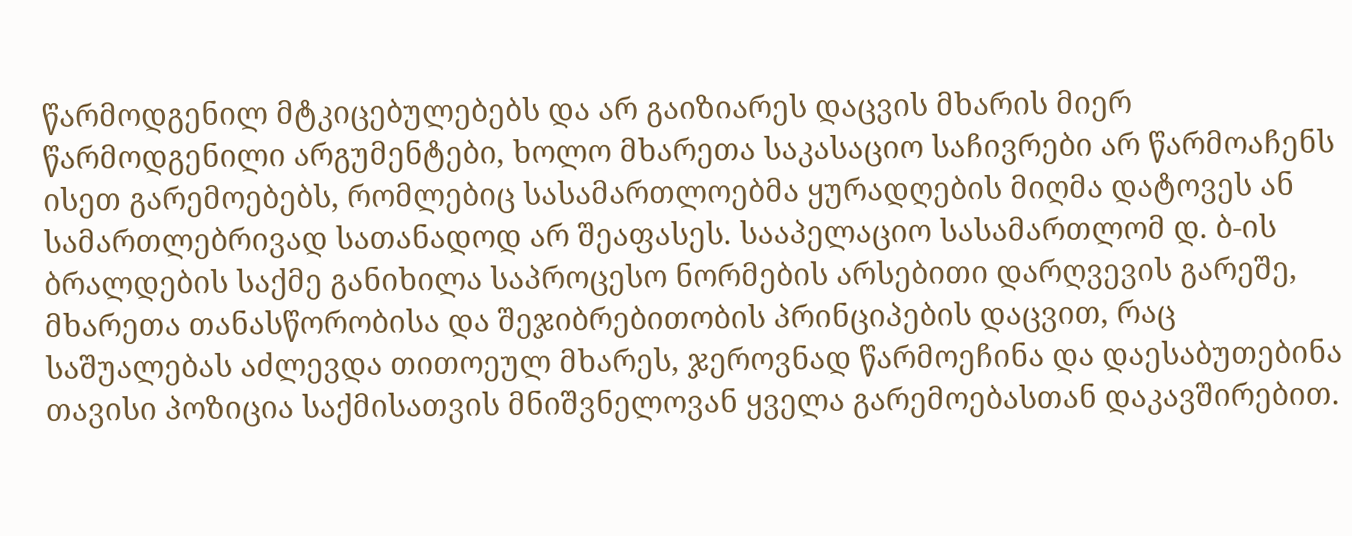წარმოდგენილ მტკიცებულებებს და არ გაიზიარეს დაცვის მხარის მიერ წარმოდგენილი არგუმენტები, ხოლო მხარეთა საკასაციო საჩივრები არ წარმოაჩენს ისეთ გარემოებებს, რომლებიც სასამართლოებმა ყურადღების მიღმა დატოვეს ან სამართლებრივად სათანადოდ არ შეაფასეს. სააპელაციო სასამართლომ დ. ბ-ის ბრალდების საქმე განიხილა საპროცესო ნორმების არსებითი დარღვევის გარეშე, მხარეთა თანასწორობისა და შეჯიბრებითობის პრინციპების დაცვით, რაც საშუალებას აძლევდა თითოეულ მხარეს, ჯეროვნად წარმოეჩინა და დაესაბუთებინა თავისი პოზიცია საქმისათვის მნიშვნელოვან ყველა გარემოებასთან დაკავშირებით.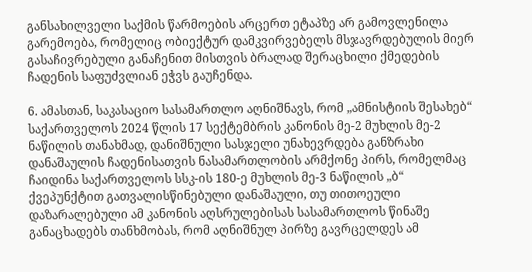განსახილველი საქმის წარმოების არცერთ ეტაპზე არ გამოვლენილა გარემოება, რომელიც ობიექტურ დამკვირვებელს მსჯავრდებულის მიერ გასაჩივრებული განაჩენით მისთვის ბრალად შერაცხილი ქმედების ჩადენის საფუძვლიან ეჭვს გაუჩენდა.

6. ამასთან, საკასაციო სასამართლო აღნიშნავს, რომ „ამნისტიის შესახებ“ საქართველოს 2024 წლის 17 სექტემბრის კანონის მე-2 მუხლის მე-2 ნაწილის თანახმად, დანიშნული სასჯელი უნახევრდება განზრახი დანაშაულის ჩადენისათვის ნასამართლობის არმქონე პირს, რომელმაც ჩაიდინა საქართველოს სსკ-ის 180-ე მუხლის მე-3 ნაწილის „ბ“ ქვეპუნქტით გათვალისწინებული დანაშაული, თუ თითოეული დაზარალებული ამ კანონის აღსრულებისას სასამართლოს წინაშე განაცხადებს თანხმობას, რომ აღნიშნულ პირზე გავრცელდეს ამ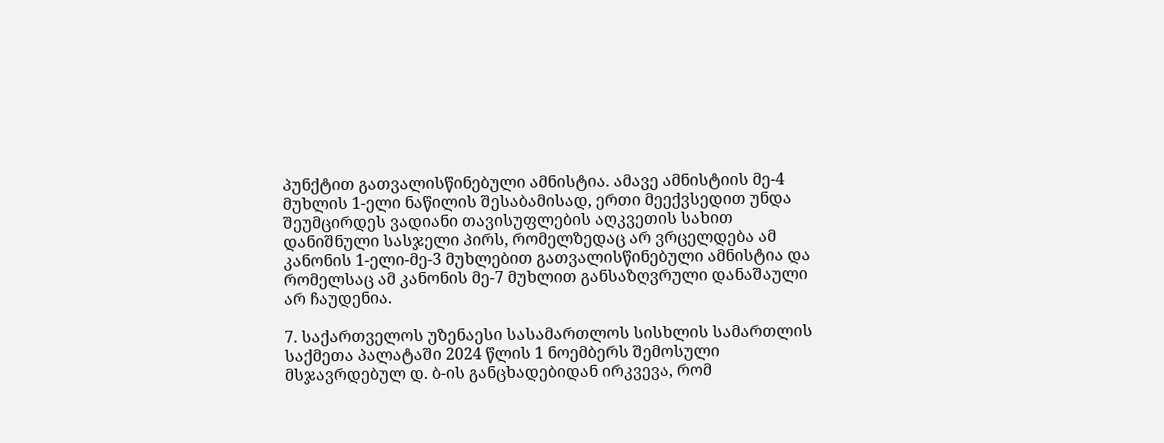პუნქტით გათვალისწინებული ამნისტია. ამავე ამნისტიის მე-4 მუხლის 1-ელი ნაწილის შესაბამისად, ერთი მეექვსედით უნდა შეუმცირდეს ვადიანი თავისუფლების აღკვეთის სახით დანიშნული სასჯელი პირს, რომელზედაც არ ვრცელდება ამ კანონის 1-ელი-მე-3 მუხლებით გათვალისწინებული ამნისტია და რომელსაც ამ კანონის მე-7 მუხლით განსაზღვრული დანაშაული არ ჩაუდენია.

7. საქართველოს უზენაესი სასამართლოს სისხლის სამართლის საქმეთა პალატაში 2024 წლის 1 ნოემბერს შემოსული მსჯავრდებულ დ. ბ-ის განცხადებიდან ირკვევა, რომ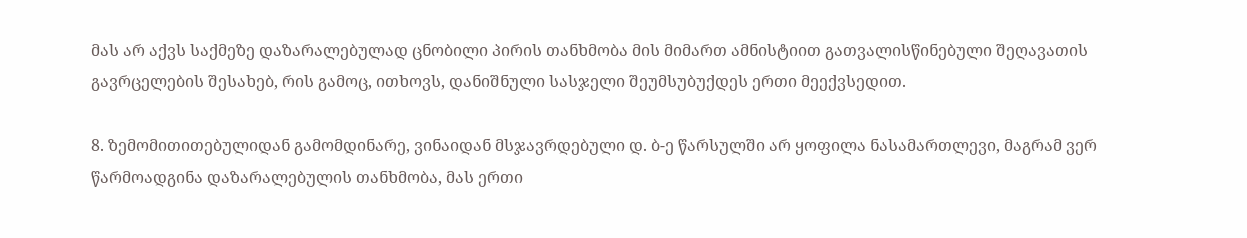მას არ აქვს საქმეზე დაზარალებულად ცნობილი პირის თანხმობა მის მიმართ ამნისტიით გათვალისწინებული შეღავათის გავრცელების შესახებ, რის გამოც, ითხოვს, დანიშნული სასჯელი შეუმსუბუქდეს ერთი მეექვსედით.

8. ზემომითითებულიდან გამომდინარე, ვინაიდან მსჯავრდებული დ. ბ-ე წარსულში არ ყოფილა ნასამართლევი, მაგრამ ვერ წარმოადგინა დაზარალებულის თანხმობა, მას ერთი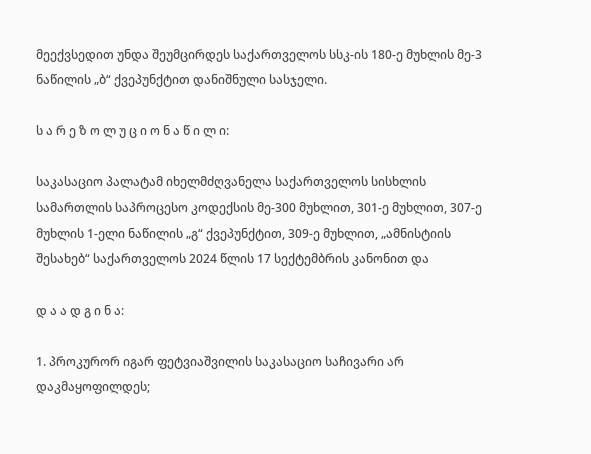მეექვსედით უნდა შეუმცირდეს საქართველოს სსკ-ის 180-ე მუხლის მე-3 ნაწილის „ბ“ ქვეპუნქტით დანიშნული სასჯელი.

ს ა რ ე ზ ო ლ უ ც ი ო ნ ა წ ი ლ ი:

საკასაციო პალატამ იხელმძღვანელა საქართველოს სისხლის სამართლის საპროცესო კოდექსის მე-300 მუხლით, 301-ე მუხლით, 307-ე მუხლის 1-ელი ნაწილის „გ“ ქვეპუნქტით, 309-ე მუხლით, „ამნისტიის შესახებ“ საქართველოს 2024 წლის 17 სექტემბრის კანონით და

დ ა ა დ გ ი ნ ა:

1. პროკურორ იგარ ფეტვიაშვილის საკასაციო საჩივარი არ დაკმაყოფილდეს;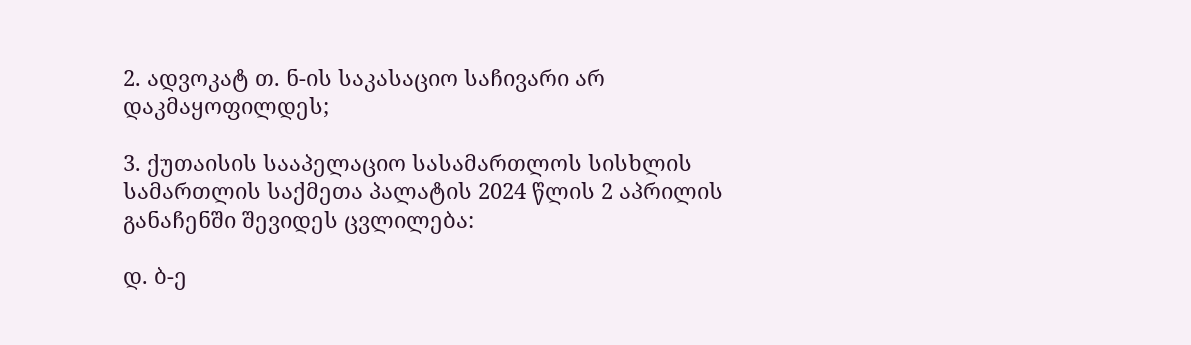2. ადვოკატ თ. ნ-ის საკასაციო საჩივარი არ დაკმაყოფილდეს;

3. ქუთაისის სააპელაციო სასამართლოს სისხლის სამართლის საქმეთა პალატის 2024 წლის 2 აპრილის განაჩენში შევიდეს ცვლილება:

დ. ბ-ე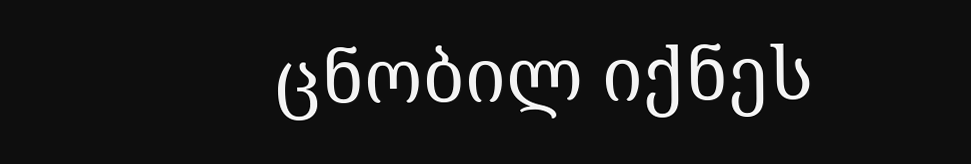ცნობილ იქნეს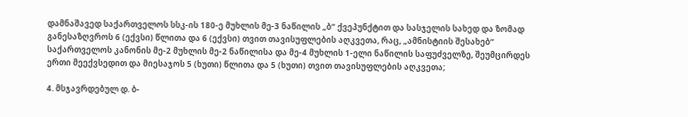დამნაშავედ საქართველოს სსკ-ის 180-ე მუხლის მე-3 ნაწილის „ბ“ ქვეპუნქტით და სასჯელის სახედ და ზომად განესაზღვროს 6 (ექვსი) წლითა და 6 (ექვსი) თვით თავისუფლების აღკვეთა, რაც, „ამნისტიის შესახებ“ საქართველოს კანონის მე-2 მუხლის მე-2 ნაწილისა და მე-4 მუხლის 1-ელი ნაწილის საფუძველზე, შეუმცირდეს ერთი მეექვსედით და მიესაჯოს 5 (ხუთი) წლითა და 5 (ხუთი) თვით თავისუფლების აღკვეთა;

4. მსჯავრდებულ დ. ბ-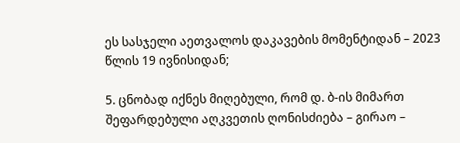ეს სასჯელი აეთვალოს დაკავების მომენტიდან – 2023 წლის 19 ივნისიდან;

5. ცნობად იქნეს მიღებული, რომ დ. ბ-ის მიმართ შეფარდებული აღკვეთის ღონისძიება – გირაო –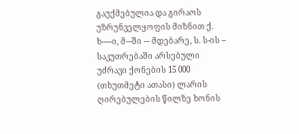გაუქმებულია და გირაოს უზრუნველყოფის მიზნით ქ. ხ---–ი, მ---ში --- მდებარე, ს. ს-ის -- საკუთრებაში არსებული უძრავი ქონების 15 000 (თხუთმეტი ათასი) ლარის ღირებულების წილზე ხონის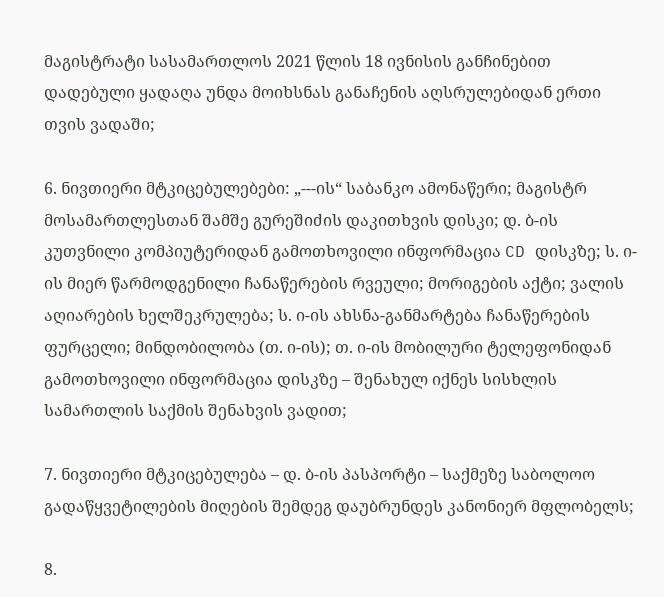მაგისტრატი სასამართლოს 2021 წლის 18 ივნისის განჩინებით დადებული ყადაღა უნდა მოიხსნას განაჩენის აღსრულებიდან ერთი თვის ვადაში;

6. ნივთიერი მტკიცებულებები: „---ის“ საბანკო ამონაწერი; მაგისტრ მოსამართლესთან შამშე გურეშიძის დაკითხვის დისკი; დ. ბ-ის კუთვნილი კომპიუტერიდან გამოთხოვილი ინფორმაცია CD დისკზე; ს. ი-ის მიერ წარმოდგენილი ჩანაწერების რვეული; მორიგების აქტი; ვალის აღიარების ხელშეკრულება; ს. ი-ის ახსნა-განმარტება ჩანაწერების ფურცელი; მინდობილობა (თ. ი-ის); თ. ი-ის მობილური ტელეფონიდან გამოთხოვილი ინფორმაცია დისკზე – შენახულ იქნეს სისხლის სამართლის საქმის შენახვის ვადით;

7. ნივთიერი მტკიცებულება – დ. ბ-ის პასპორტი – საქმეზე საბოლოო გადაწყვეტილების მიღების შემდეგ დაუბრუნდეს კანონიერ მფლობელს;

8.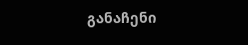განაჩენი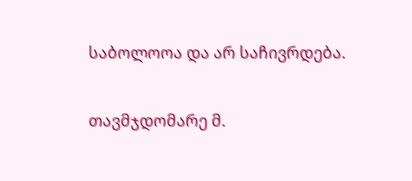საბოლოოა და არ საჩივრდება.

თავმჯდომარე მ.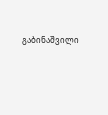გაბინაშვილი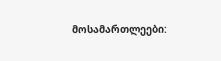მოსამართლეები: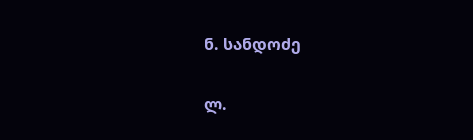ნ. სანდოძე

ლ.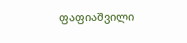ფაფიაშვილი